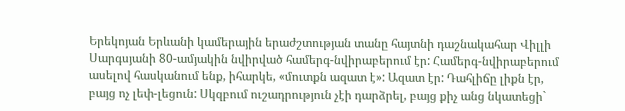Երեկոյան Երևանի կամերային երաժշտության տանը հայտնի դաշնակահար Վիլլի Սարգսյանի 80-ամյակին նվիրված համերգ-նվիրաբերում էր: Համերգ-նվիրաբերում ասելով հասկանում ենք, իհարկե, «մուտքն ազատ է»: Ազատ էր: Դահլիճը լիքն էր, բայց ոչ լեփ-լեցուն: Սկզբում ուշադրություն չէի դարձրել, բայց քիչ անց նկատեցի`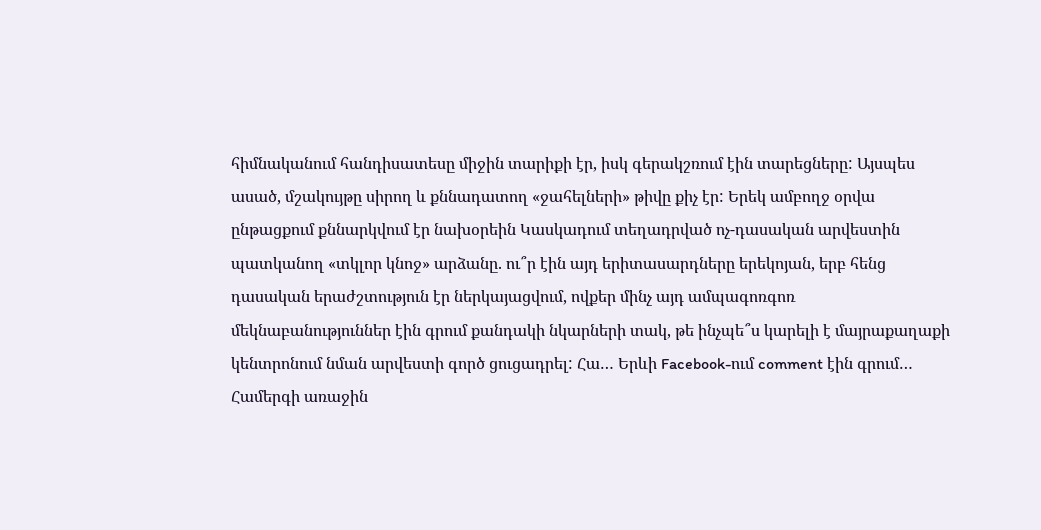հիմնականում հանդիսատեսը միջին տարիքի էր, իսկ գերակշռում էին տարեցները: Այսպես ասած, մշակույթը սիրող և քննադատող «ջահելների» թիվը քիչ էր: Երեկ ամբողջ օրվա ընթացքում քննարկվում էր նախօրեին Կասկադում տեղադրված ոչ-դասական արվեստին պատկանող «տկլոր կնոջ» արձանը. ու՞ր էին այդ երիտասարդները երեկոյան, երբ հենց դասական երաժշտություն էր ներկայացվում, ովքեր մինչ այդ ամպագոռգոռ մեկնաբանություններ էին գրում քանդակի նկարների տակ, թե ինչպե՞ս կարելի է մայրաքաղաքի կենտրոնում նման արվեստի գործ ցուցադրել: Հա… Երևի Facebook-ում comment էին գրում…
Համերգի առաջին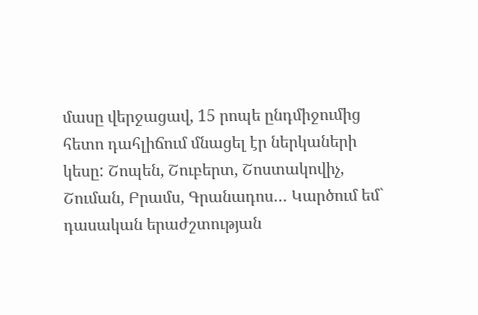մասը վերջացավ, 15 րոպե ընդմիջումից հետո դահլիճում մնացել էր ներկաների կեսը: Շոպեն, Շուբերտ, Շոստակովիչ, Շուման, Բրամս, Գրանադոս… Կարծում եմ` դասական երաժշտության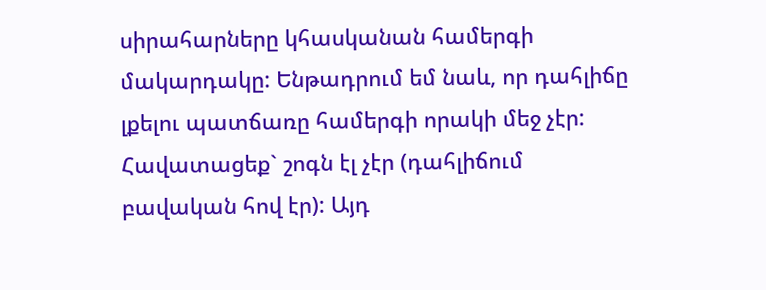սիրահարները կհասկանան համերգի մակարդակը: Ենթադրում եմ նաև, որ դահլիճը լքելու պատճառը համերգի որակի մեջ չէր: Հավատացեք` շոգն էլ չէր (դահլիճում բավական հով էր): Այդ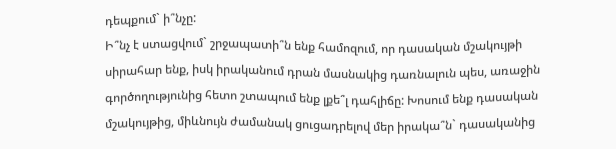դեպքում` ի՞նչը:
Ի՞նչ է ստացվում` շրջապատի՞ն ենք համոզում, որ դասական մշակույթի սիրահար ենք, իսկ իրականում դրան մասնակից դառնալուն պես, առաջին գործողությունից հետո շտապում ենք լքե՞լ դահլիճը: Խոսում ենք դասական մշակույթից, միևնույն ժամանակ ցուցադրելով մեր իրակա՞ն` դասականից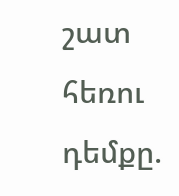շատ հեռու դեմքը.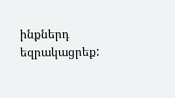ինքներդ եզրակացրեք: